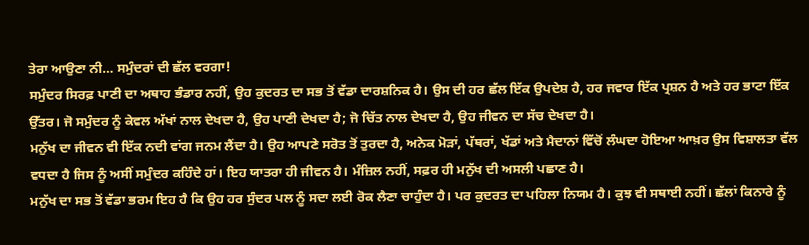ਤੇਰਾ ਆਉਣਾ ਨੀ… ਸਮੁੰਦਰਾਂ ਦੀ ਛੱਲ ਵਰਗਾ!
ਸਮੁੰਦਰ ਸਿਰਫ਼ ਪਾਣੀ ਦਾ ਅਥਾਹ ਭੰਡਾਰ ਨਹੀਂ, ਉਹ ਕੁਦਰਤ ਦਾ ਸਭ ਤੋਂ ਵੱਡਾ ਦਾਰਸ਼ਨਿਕ ਹੈ। ਉਸ ਦੀ ਹਰ ਛੱਲ ਇੱਕ ਉਪਦੇਸ਼ ਹੈ, ਹਰ ਜਵਾਰ ਇੱਕ ਪ੍ਰਸ਼ਨ ਹੈ ਅਤੇ ਹਰ ਭਾਟਾ ਇੱਕ ਉੱਤਰ। ਜੋ ਸਮੁੰਦਰ ਨੂੰ ਕੇਵਲ ਅੱਖਾਂ ਨਾਲ ਦੇਖਦਾ ਹੈ, ਉਹ ਪਾਣੀ ਦੇਖਦਾ ਹੈ; ਜੋ ਚਿੱਤ ਨਾਲ ਦੇਖਦਾ ਹੈ, ਉਹ ਜੀਵਨ ਦਾ ਸੱਚ ਦੇਖਦਾ ਹੈ।
ਮਨੁੱਖ ਦਾ ਜੀਵਨ ਵੀ ਇੱਕ ਨਦੀ ਵਾਂਗ ਜਨਮ ਲੈਂਦਾ ਹੈ। ਉਹ ਆਪਣੇ ਸਰੋਤ ਤੋਂ ਤੁਰਦਾ ਹੈ, ਅਨੇਕ ਮੋੜਾਂ, ਪੱਥਰਾਂ, ਖੱਡਾਂ ਅਤੇ ਮੈਦਾਨਾਂ ਵਿੱਚੋਂ ਲੰਘਦਾ ਹੋਇਆ ਆਖ਼ਰ ਉਸ ਵਿਸ਼ਾਲਤਾ ਵੱਲ ਵਧਦਾ ਹੈ ਜਿਸ ਨੂੰ ਅਸੀਂ ਸਮੁੰਦਰ ਕਹਿੰਦੇ ਹਾਂ। ਇਹ ਯਾਤਰਾ ਹੀ ਜੀਵਨ ਹੈ। ਮੰਜ਼ਿਲ ਨਹੀਂ, ਸਫ਼ਰ ਹੀ ਮਨੁੱਖ ਦੀ ਅਸਲੀ ਪਛਾਣ ਹੈ।
ਮਨੁੱਖ ਦਾ ਸਭ ਤੋਂ ਵੱਡਾ ਭਰਮ ਇਹ ਹੈ ਕਿ ਉਹ ਹਰ ਸੁੰਦਰ ਪਲ ਨੂੰ ਸਦਾ ਲਈ ਰੋਕ ਲੈਣਾ ਚਾਹੁੰਦਾ ਹੈ। ਪਰ ਕੁਦਰਤ ਦਾ ਪਹਿਲਾ ਨਿਯਮ ਹੈ। ਕੁਝ ਵੀ ਸਥਾਈ ਨਹੀਂ। ਛੱਲਾਂ ਕਿਨਾਰੇ ਨੂੰ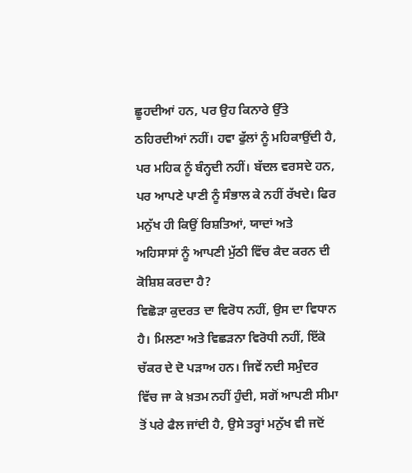ਛੂਹਦੀਆਂ ਹਨ, ਪਰ ਉਹ ਕਿਨਾਰੇ ਉੱਤੇ ਠਹਿਰਦੀਆਂ ਨਹੀਂ। ਹਵਾ ਫੁੱਲਾਂ ਨੂੰ ਮਹਿਕਾਉਂਦੀ ਹੈ, ਪਰ ਮਹਿਕ ਨੂੰ ਬੰਨ੍ਹਦੀ ਨਹੀਂ। ਬੱਦਲ ਵਰਸਦੇ ਹਨ, ਪਰ ਆਪਣੇ ਪਾਣੀ ਨੂੰ ਸੰਭਾਲ ਕੇ ਨਹੀਂ ਰੱਖਦੇ। ਫਿਰ ਮਨੁੱਖ ਹੀ ਕਿਉਂ ਰਿਸ਼ਤਿਆਂ, ਯਾਦਾਂ ਅਤੇ ਅਹਿਸਾਸਾਂ ਨੂੰ ਆਪਣੀ ਮੁੱਠੀ ਵਿੱਚ ਕੈਦ ਕਰਨ ਦੀ ਕੋਸ਼ਿਸ਼ ਕਰਦਾ ਹੈ?
ਵਿਛੋੜਾ ਕੁਦਰਤ ਦਾ ਵਿਰੋਧ ਨਹੀਂ, ਉਸ ਦਾ ਵਿਧਾਨ ਹੈ। ਮਿਲਣਾ ਅਤੇ ਵਿਛੜਨਾ ਵਿਰੋਧੀ ਨਹੀਂ, ਇੱਕੋ ਚੱਕਰ ਦੇ ਦੋ ਪੜਾਅ ਹਨ। ਜਿਵੇਂ ਨਦੀ ਸਮੁੰਦਰ ਵਿੱਚ ਜਾ ਕੇ ਖ਼ਤਮ ਨਹੀਂ ਹੁੰਦੀ, ਸਗੋਂ ਆਪਣੀ ਸੀਮਾ ਤੋਂ ਪਰੇ ਫੈਲ ਜਾਂਦੀ ਹੈ, ਉਸੇ ਤਰ੍ਹਾਂ ਮਨੁੱਖ ਵੀ ਜਦੋਂ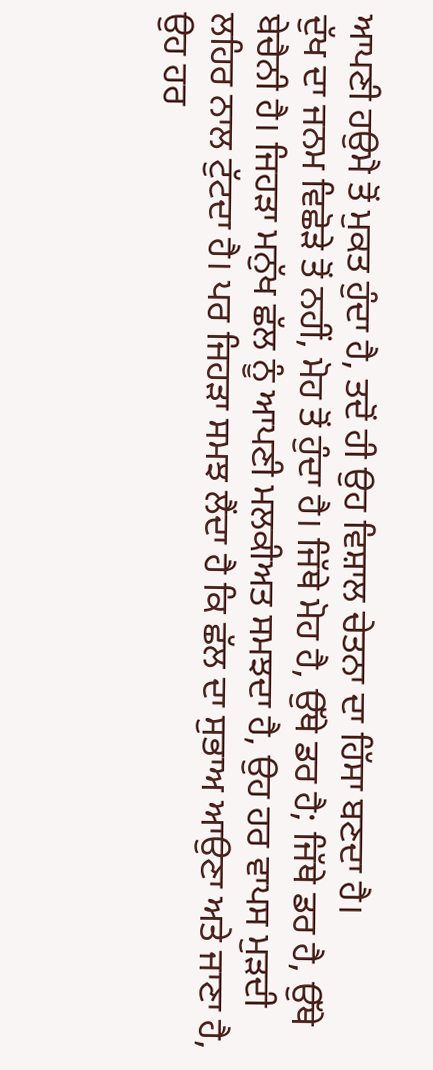ਆਪਣੀ ਹਉਮੈ ਤੋਂ ਮੁਕਤ ਹੁੰਦਾ ਹੈ, ਤਦੋਂ ਹੀ ਉਹ ਵਿਸ਼ਾਲ ਚੇਤਨਾ ਦਾ ਹਿੱਸਾ ਬਣਦਾ ਹੈ।
ਦੁੱਖ ਦਾ ਜਨਮ ਵਿਛੋੜੇ ਤੋਂ ਨਹੀਂ, ਮੋਹ ਤੋਂ ਹੁੰਦਾ ਹੈ। ਜਿੱਥੇ ਮੋਹ ਹੈ, ਉੱਥੇ ਡਰ ਹੈ; ਜਿੱਥੇ ਡਰ ਹੈ, ਉੱਥੇ ਬੇਚੈਨੀ ਹੈ। ਜਿਹੜਾ ਮਨੁੱਖ ਛੱਲ ਨੂੰ ਆਪਣੀ ਮਲਕੀਅਤ ਸਮਝਦਾ ਹੈ, ਉਹ ਹਰ ਵਾਪਸ ਮੁੜਦੀ ਲਹਿਰ ਨਾਲ ਟੁੱਟਦਾ ਹੈ। ਪਰ ਜਿਹੜਾ ਸਮਝ ਲੈਂਦਾ ਹੈ ਕਿ ਛੱਲ ਦਾ ਸੁਭਾਅ ਆਉਣਾ ਅਤੇ ਜਾਣਾ ਹੈ, ਉਹ ਹਰ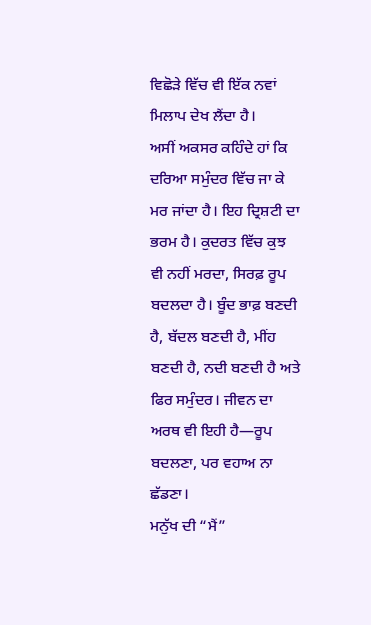ਵਿਛੋੜੇ ਵਿੱਚ ਵੀ ਇੱਕ ਨਵਾਂ ਮਿਲਾਪ ਦੇਖ ਲੈਂਦਾ ਹੈ।
ਅਸੀਂ ਅਕਸਰ ਕਹਿੰਦੇ ਹਾਂ ਕਿ ਦਰਿਆ ਸਮੁੰਦਰ ਵਿੱਚ ਜਾ ਕੇ ਮਰ ਜਾਂਦਾ ਹੈ। ਇਹ ਦ੍ਰਿਸ਼ਟੀ ਦਾ ਭਰਮ ਹੈ। ਕੁਦਰਤ ਵਿੱਚ ਕੁਝ ਵੀ ਨਹੀਂ ਮਰਦਾ, ਸਿਰਫ਼ ਰੂਪ ਬਦਲਦਾ ਹੈ। ਬੂੰਦ ਭਾਫ਼ ਬਣਦੀ ਹੈ, ਬੱਦਲ ਬਣਦੀ ਹੈ, ਮੀਂਹ ਬਣਦੀ ਹੈ, ਨਦੀ ਬਣਦੀ ਹੈ ਅਤੇ ਫਿਰ ਸਮੁੰਦਰ। ਜੀਵਨ ਦਾ ਅਰਥ ਵੀ ਇਹੀ ਹੈ—ਰੂਪ ਬਦਲਣਾ, ਪਰ ਵਹਾਅ ਨਾ ਛੱਡਣਾ।
ਮਨੁੱਖ ਦੀ “ਮੈਂ”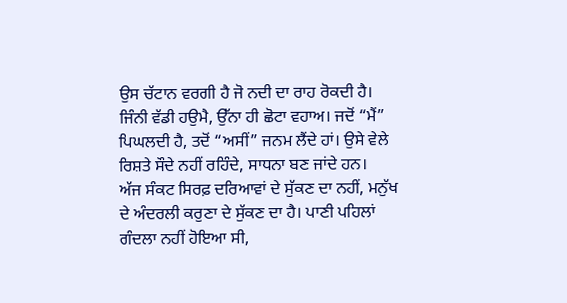ਉਸ ਚੱਟਾਨ ਵਰਗੀ ਹੈ ਜੋ ਨਦੀ ਦਾ ਰਾਹ ਰੋਕਦੀ ਹੈ। ਜਿੰਨੀ ਵੱਡੀ ਹਉਮੈ, ਉੱਨਾ ਹੀ ਛੋਟਾ ਵਹਾਅ। ਜਦੋਂ “ਮੈਂ” ਪਿਘਲਦੀ ਹੈ, ਤਦੋਂ “ਅਸੀਂ” ਜਨਮ ਲੈਂਦੇ ਹਾਂ। ਉਸੇ ਵੇਲੇ ਰਿਸ਼ਤੇ ਸੌਦੇ ਨਹੀਂ ਰਹਿੰਦੇ, ਸਾਧਨਾ ਬਣ ਜਾਂਦੇ ਹਨ।
ਅੱਜ ਸੰਕਟ ਸਿਰਫ਼ ਦਰਿਆਵਾਂ ਦੇ ਸੁੱਕਣ ਦਾ ਨਹੀਂ, ਮਨੁੱਖ ਦੇ ਅੰਦਰਲੀ ਕਰੁਣਾ ਦੇ ਸੁੱਕਣ ਦਾ ਹੈ। ਪਾਣੀ ਪਹਿਲਾਂ ਗੰਦਲਾ ਨਹੀਂ ਹੋਇਆ ਸੀ,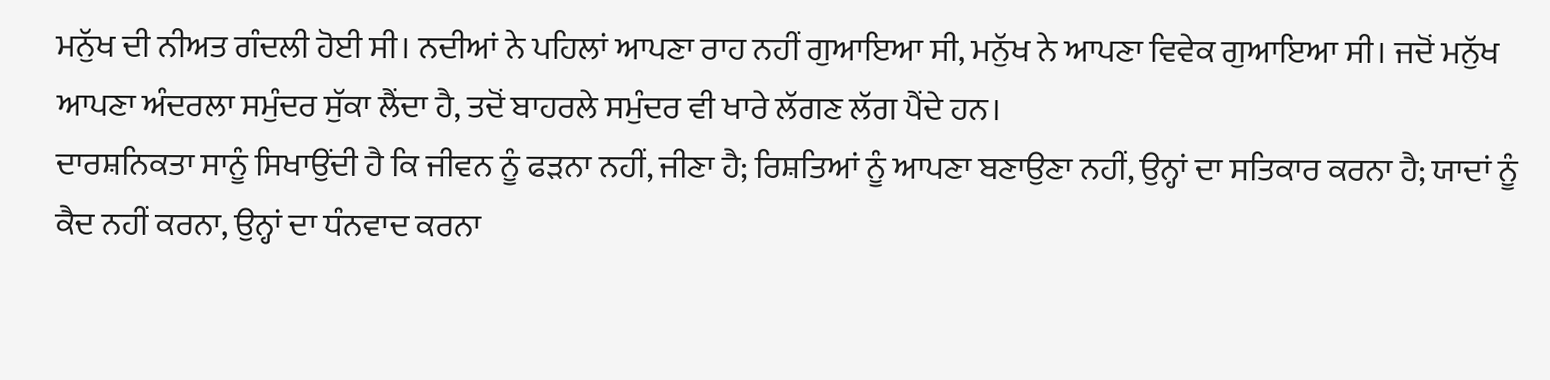ਮਨੁੱਖ ਦੀ ਨੀਅਤ ਗੰਦਲੀ ਹੋਈ ਸੀ। ਨਦੀਆਂ ਨੇ ਪਹਿਲਾਂ ਆਪਣਾ ਰਾਹ ਨਹੀਂ ਗੁਆਇਆ ਸੀ, ਮਨੁੱਖ ਨੇ ਆਪਣਾ ਵਿਵੇਕ ਗੁਆਇਆ ਸੀ। ਜਦੋਂ ਮਨੁੱਖ ਆਪਣਾ ਅੰਦਰਲਾ ਸਮੁੰਦਰ ਸੁੱਕਾ ਲੈਂਦਾ ਹੈ, ਤਦੋਂ ਬਾਹਰਲੇ ਸਮੁੰਦਰ ਵੀ ਖਾਰੇ ਲੱਗਣ ਲੱਗ ਪੈਂਦੇ ਹਨ।
ਦਾਰਸ਼ਨਿਕਤਾ ਸਾਨੂੰ ਸਿਖਾਉਂਦੀ ਹੈ ਕਿ ਜੀਵਨ ਨੂੰ ਫੜਨਾ ਨਹੀਂ, ਜੀਣਾ ਹੈ; ਰਿਸ਼ਤਿਆਂ ਨੂੰ ਆਪਣਾ ਬਣਾਉਣਾ ਨਹੀਂ, ਉਨ੍ਹਾਂ ਦਾ ਸਤਿਕਾਰ ਕਰਨਾ ਹੈ; ਯਾਦਾਂ ਨੂੰ ਕੈਦ ਨਹੀਂ ਕਰਨਾ, ਉਨ੍ਹਾਂ ਦਾ ਧੰਨਵਾਦ ਕਰਨਾ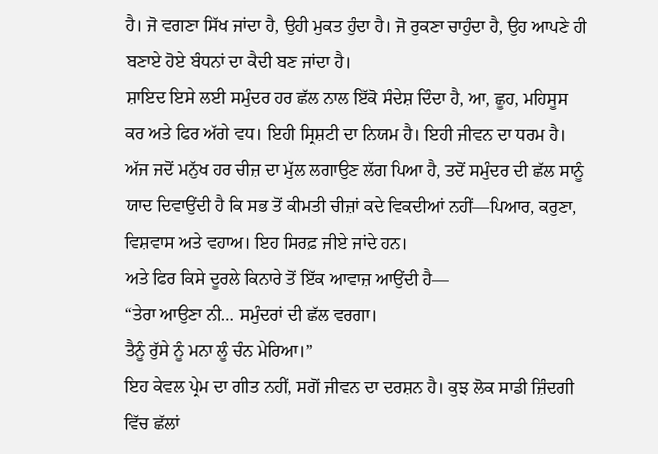ਹੈ। ਜੋ ਵਗਣਾ ਸਿੱਖ ਜਾਂਦਾ ਹੈ, ਉਹੀ ਮੁਕਤ ਹੁੰਦਾ ਹੈ। ਜੋ ਰੁਕਣਾ ਚਾਹੁੰਦਾ ਹੈ, ਉਹ ਆਪਣੇ ਹੀ ਬਣਾਏ ਹੋਏ ਬੰਧਨਾਂ ਦਾ ਕੈਦੀ ਬਣ ਜਾਂਦਾ ਹੈ।
ਸ਼ਾਇਦ ਇਸੇ ਲਈ ਸਮੁੰਦਰ ਹਰ ਛੱਲ ਨਾਲ ਇੱਕੋ ਸੰਦੇਸ਼ ਦਿੰਦਾ ਹੈ, ਆ, ਛੂਹ, ਮਹਿਸੂਸ ਕਰ ਅਤੇ ਫਿਰ ਅੱਗੇ ਵਧ। ਇਹੀ ਸ੍ਰਿਸ਼ਟੀ ਦਾ ਨਿਯਮ ਹੈ। ਇਹੀ ਜੀਵਨ ਦਾ ਧਰਮ ਹੈ।
ਅੱਜ ਜਦੋਂ ਮਨੁੱਖ ਹਰ ਚੀਜ਼ ਦਾ ਮੁੱਲ ਲਗਾਉਣ ਲੱਗ ਪਿਆ ਹੈ, ਤਦੋਂ ਸਮੁੰਦਰ ਦੀ ਛੱਲ ਸਾਨੂੰ ਯਾਦ ਦਿਵਾਉਂਦੀ ਹੈ ਕਿ ਸਭ ਤੋਂ ਕੀਮਤੀ ਚੀਜ਼ਾਂ ਕਦੇ ਵਿਕਦੀਆਂ ਨਹੀਂ—ਪਿਆਰ, ਕਰੁਣਾ, ਵਿਸ਼ਵਾਸ ਅਤੇ ਵਹਾਅ। ਇਹ ਸਿਰਫ਼ ਜੀਏ ਜਾਂਦੇ ਹਨ।
ਅਤੇ ਫਿਰ ਕਿਸੇ ਦੂਰਲੇ ਕਿਨਾਰੇ ਤੋਂ ਇੱਕ ਆਵਾਜ਼ ਆਉਂਦੀ ਹੈ—
“ਤੇਰਾ ਆਉਣਾ ਨੀ… ਸਮੁੰਦਰਾਂ ਦੀ ਛੱਲ ਵਰਗਾ।
ਤੈਨੂੰ ਰੁੱਸੇ ਨੂੰ ਮਨਾ ਲੂੰ ਚੰਨ ਮੇਰਿਆ।”
ਇਹ ਕੇਵਲ ਪ੍ਰੇਮ ਦਾ ਗੀਤ ਨਹੀਂ, ਸਗੋਂ ਜੀਵਨ ਦਾ ਦਰਸ਼ਨ ਹੈ। ਕੁਝ ਲੋਕ ਸਾਡੀ ਜ਼ਿੰਦਗੀ ਵਿੱਚ ਛੱਲਾਂ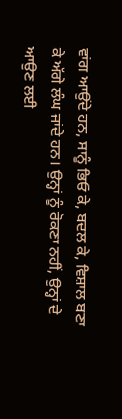ਵਾਂਗ ਆਉਂਦੇ ਹਨ, ਸਾਨੂੰ ਭਿਓ ਕੇ, ਬਦਲ ਕੇ, ਵਿਸ਼ਾਲ ਬਣਾ ਕੇ ਅੱਗੇ ਲੰਘ ਜਾਂਦੇ ਹਨ। ਉਨ੍ਹਾਂ ਨੂੰ ਰੋਕਣਾ ਨਹੀਂ, ਉਨ੍ਹਾਂ ਦੇ ਆਉਣ ਲਈ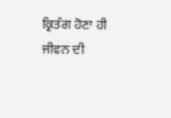ਕ੍ਰਿਤੱਗ ਹੋਣਾ ਹੀ ਜੀਵਨ ਦੀ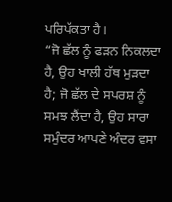ਪਰਿਪੱਕਤਾ ਹੈ।
“ਜੋ ਛੱਲ ਨੂੰ ਫੜਨ ਨਿਕਲਦਾ ਹੈ, ਉਹ ਖਾਲੀ ਹੱਥ ਮੁੜਦਾ ਹੈ; ਜੋ ਛੱਲ ਦੇ ਸਪਰਸ਼ ਨੂੰ ਸਮਝ ਲੈਂਦਾ ਹੈ, ਉਹ ਸਾਰਾ ਸਮੁੰਦਰ ਆਪਣੇ ਅੰਦਰ ਵਸਾ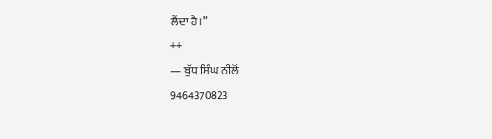ਲੈਂਦਾ ਹੈ।”
++
— ਬੁੱਧ ਸਿੰਘ ਨੀਲੋਂ
9464370823